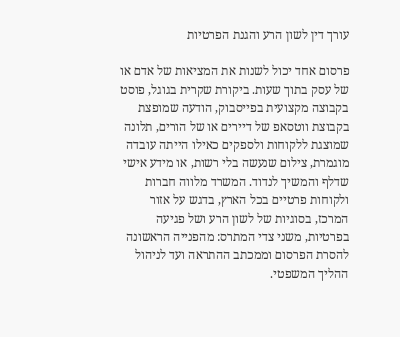עורך דין לשון הרע והגנת הפרטיות

פרסום אחד יכול לשנות את המציאות של אדם או של עסק בתוך שעות. ביקורת שקרית בגוגל, פוסט בקבוצה מקצועית בפייסבוק, הודעה שמופצת בקבוצת ווטסאפ של דיירים או של הורים, תלונה שמוצגת ללקוחות ולספקים כאילו הייתה עובדה מוגמרת, צילום שנעשה בלי רשות, או מידע אישי שדלף והמשיך לנדוד. המשרד מלווה חברות ולקוחות פרטיים בכל הארץ, בדגש על אזור המרכז, בסוגיות של לשון הרע ושל פגיעה בפרטיות, משני צדי המתרס: מהפנייה הראשונה להסרת הפרסום וממכתב ההתראה ועד לניהול ההליך המשפטי.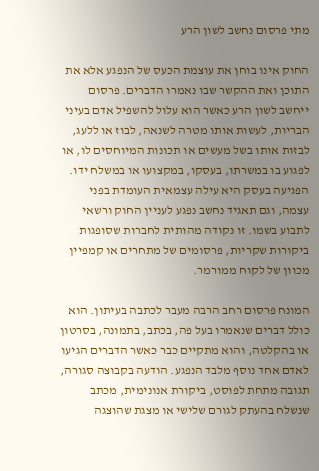מתי פרסום נחשב לשון הרע

החוק אינו בוחן את עוצמת הכעס של הנפגע אלא את התוכן ואת ההקשר שבו נאמרו הדברים. פרסום ייחשב לשון הרע כאשר הוא עלול להשפיל אדם בעיני הבריות, לעשות אותו מטרה לשנאה, לבוז או ללעג, לבזות אותו בשל מעשים או תכונות המיוחסים לו, או לפגוע בו במשרתו, בעסקו, במקצועו או במשלח ידו. הפגיעה בעסק היא עילה עצמאית העומדת בפני עצמה, וגם תאגיד נחשב נפגע לעניין החוק ורשאי לתבוע בשמו. זו נקודה מהותית לחברות שסופגות ביקורות שקריות, פרסומים של מתחרים או קמפיין מכוון של לקוח ממורמר.

המונח פרסום רחב הרבה מעבר לכתבה בעיתון. הוא כולל דברים שנאמרו בעל פה, בכתב, בתמונה, בסרטון או בהקלטה, והוא מתקיים כבר כאשר הדברים הגיעו לאדם אחד נוסף מלבד הנפגע. הודעה בקבוצה סגורה, תגובה מתחת לפוסט, ביקורת אנונימית, מכתב שנשלח בהעתק לגורם שלישי או מצגת שהוצגה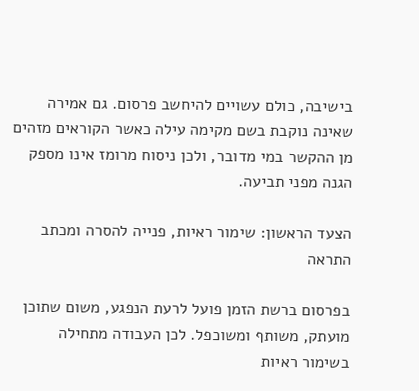בישיבה, כולם עשויים להיחשב פרסום. גם אמירה שאינה נוקבת בשם מקימה עילה כאשר הקוראים מזהים מן ההקשר במי מדובר, ולכן ניסוח מרומז אינו מספק הגנה מפני תביעה.

הצעד הראשון: שימור ראיות, פנייה להסרה ומכתב התראה

בפרסום ברשת הזמן פועל לרעת הנפגע, משום שתוכן מועתק, משותף ומשוכפל. לכן העבודה מתחילה בשימור ראיות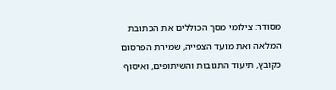מסודר: צילומי מסך הכוללים את הכתובת המלאה ואת מועד הצפייה, שמירת הפרסום כקובץ, תיעוד התגובות והשיתופים, ואיסוף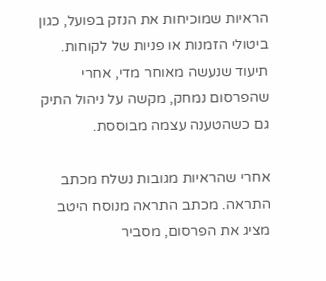הראיות שמוכיחות את הנזק בפועל, כגון ביטולי הזמנות או פניות של לקוחות. תיעוד שנעשה מאוחר מדי, אחרי שהפרסום נמחק, מקשה על ניהול התיק גם כשהטענה עצמה מבוססת.

אחרי שהראיות מגובות נשלח מכתב התראה. מכתב התראה מנוסח היטב מציג את הפרסום, מסביר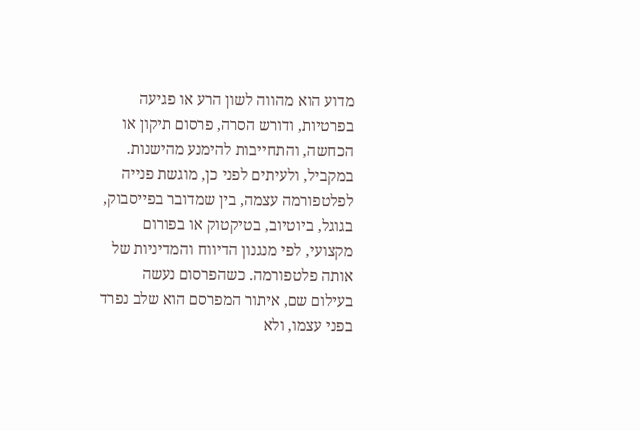מדוע הוא מהווה לשון הרע או פגיעה בפרטיות, ודורש הסרה, פרסום תיקון או הכחשה, והתחייבות להימנע מהישנות. במקביל, ולעיתים לפני כן, מוגשת פנייה לפלטפורמה עצמה, בין שמדובר בפייסבוק, בגוגל, ביוטיוב, בטיקטוק או בפורום מקצועי, לפי מנגנון הדיווח והמדיניות של אותה פלטפורמה. כשהפרסום נעשה בעילום שם, איתור המפרסם הוא שלב נפרד בפני עצמו, ולא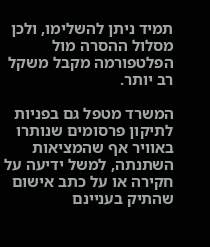תמיד ניתן להשלימו, ולכן מסלול ההסרה מול הפלטפורמה מקבל משקל רב יותר.

המשרד מטפל גם בפניות לתיקון פרסומים שנותרו באוויר אף שהמציאות השתנתה, למשל ידיעה על חקירה או על כתב אישום שהתיק בעניינם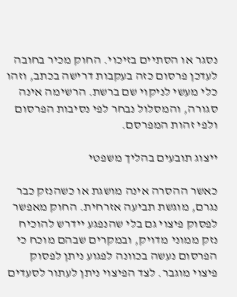נסגר או הסתיים בזיכוי. החוק מכיר בחובה לעדכן פרסום כזה בעקבות דרישה בכתב, וזהו כלי מעשי לניקוי שם ברשת. הרשימה אינה סגורה, והמסלול נבחר לפי נסיבות הפרסום ולפי זהות המפרסם.

ייצוג תובעים בהליך משפטי

כאשר ההסרה אינה מושגת או כשהנזק כבר נגרם, מוגשת תביעה אזרחית. החוק מאפשר לפסוק פיצוי גם בלי שהנפגע יידרש להוכיח נזק ממוני מדויק, ובמקרים שבהם מוכח כי הפרסום נעשה בכוונה לפגוע ניתן לפסוק פיצוי מוגבר. לצד הפיצוי ניתן לעתור לסעדים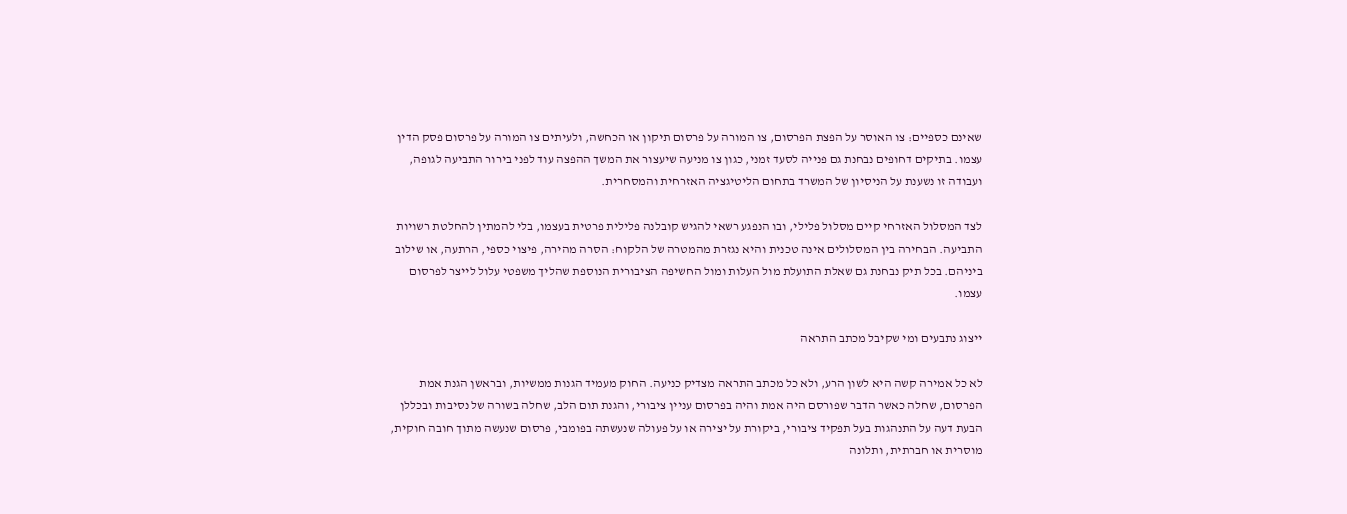שאינם כספיים: צו האוסר על הפצת הפרסום, צו המורה על פרסום תיקון או הכחשה, ולעיתים צו המורה על פרסום פסק הדין עצמו. בתיקים דחופים נבחנת גם פנייה לסעד זמני, כגון צו מניעה שיעצור את המשך ההפצה עוד לפני בירור התביעה לגופה, ועבודה זו נשענת על הניסיון של המשרד בתחום הליטיגציה האזרחית והמסחרית.

לצד המסלול האזרחי קיים מסלול פלילי, ובו הנפגע רשאי להגיש קובלנה פלילית פרטית בעצמו, בלי להמתין להחלטת רשויות התביעה. הבחירה בין המסלולים אינה טכנית והיא נגזרת מהמטרה של הלקוח: הסרה מהירה, פיצוי כספי, הרתעה, או שילוב ביניהם. בכל תיק נבחנת גם שאלת התועלת מול העלות ומול החשיפה הציבורית הנוספת שהליך משפטי עלול לייצר לפרסום עצמו.

ייצוג נתבעים ומי שקיבל מכתב התראה

לא כל אמירה קשה היא לשון הרע, ולא כל מכתב התראה מצדיק כניעה. החוק מעמיד הגנות ממשיות, ובראשן הגנת אמת הפרסום, שחלה כאשר הדבר שפורסם היה אמת והיה בפרסום עניין ציבורי, והגנת תום הלב, שחלה בשורה של נסיבות ובכללן הבעת דעה על התנהגות בעל תפקיד ציבורי, ביקורת על יצירה או על פעולה שנעשתה בפומבי, פרסום שנעשה מתוך חובה חוקית, מוסרית או חברתית, ותלונה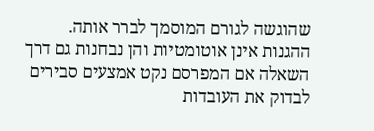שהוגשה לגורם המוסמך לברר אותה. ההגנות אינן אוטומטיות והן נבחנות גם דרך השאלה אם המפרסם נקט אמצעים סבירים לבדוק את העובדות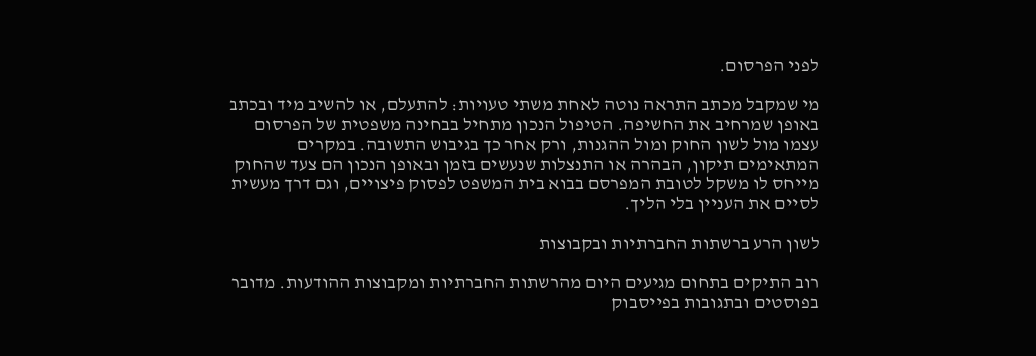לפני הפרסום.

מי שמקבל מכתב התראה נוטה לאחת משתי טעויות: להתעלם, או להשיב מיד ובכתב באופן שמרחיב את החשיפה. הטיפול הנכון מתחיל בבחינה משפטית של הפרסום עצמו מול לשון החוק ומול ההגנות, ורק אחר כך בגיבוש התשובה. במקרים המתאימים תיקון, הבהרה או התנצלות שנעשים בזמן ובאופן הנכון הם צעד שהחוק מייחס לו משקל לטובת המפרסם בבוא בית המשפט לפסוק פיצויים, וגם דרך מעשית לסיים את העניין בלי הליך.

לשון הרע ברשתות החברתיות ובקבוצות

רוב התיקים בתחום מגיעים היום מהרשתות החברתיות ומקבוצות ההודעות. מדובר בפוסטים ובתגובות בפייסבוק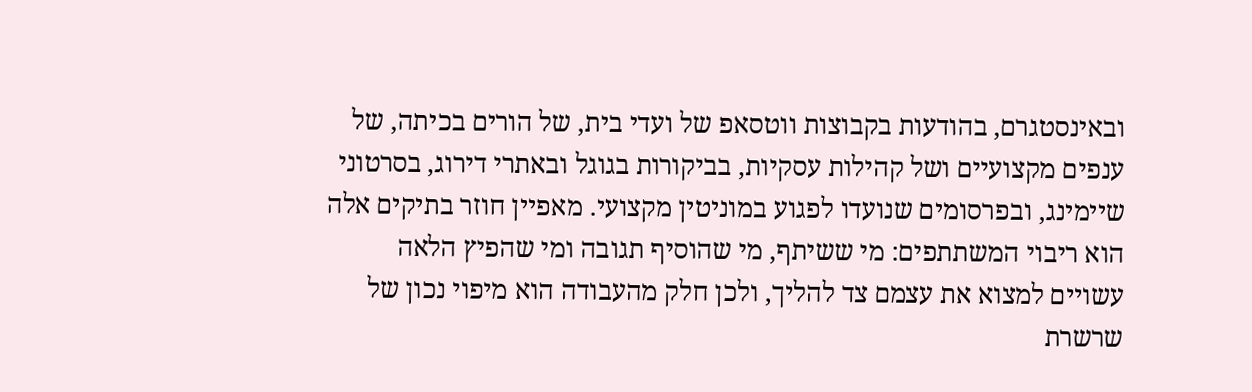ובאינסטגרם, בהודעות בקבוצות ווטסאפ של ועדי בית, של הורים בכיתה, של ענפים מקצועיים ושל קהילות עסקיות, בביקורות בגוגל ובאתרי דירוג, בסרטוני שיימינג, ובפרסומים שנועדו לפגוע במוניטין מקצועי. מאפיין חוזר בתיקים אלה הוא ריבוי המשתתפים: מי ששיתף, מי שהוסיף תגובה ומי שהפיץ הלאה עשויים למצוא את עצמם צד להליך, ולכן חלק מהעבודה הוא מיפוי נכון של שרשרת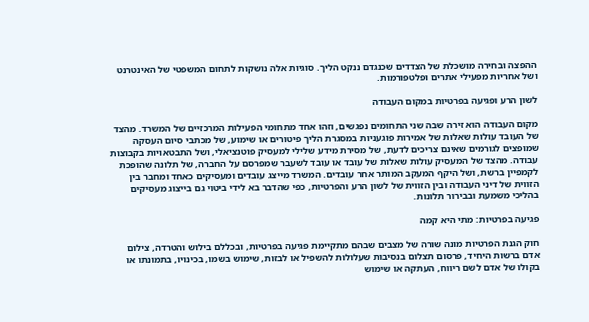ההפצה ובחירה מושכלת של הצדדים שכנגדם ננקט הליך. סוגיות אלה נושקות לתחום המשפטי של האינטרנט ושל אחריות מפעילי אתרים ופלטפורמות.

לשון הרע ופגיעה בפרטיות במקום העבודה

מקום העבודה הוא זירה שבה שני התחומים נפגשים, וזהו אחד מתחומי הפעילות המרכזיים של המשרד. מהצד של העובד עולות שאלות של אמירות פוגעניות במסגרת הליך פיטורים או שימוע, של מכתבי סיום העסקה שמופצים לגורמים שאינם צריכים לדעת, של מסירת מידע שלילי למעסיק פוטנציאלי, ושל התבטאויות בקבוצות עבודה. מהצד של המעסיק עולות שאלות של עובד או עובד לשעבר שמפרסם על החברה, של תלונה שהופכת לקמפיין ברשת, ושל היקף המעקב המותר אחר עובדים. המשרד מייצג עובדים ומעסיקים כאחד ומחבר בין הזווית של דיני העבודה ובין הזווית של לשון הרע והפרטיות, כפי שהדבר בא לידי ביטוי גם בייצוג מעסיקים בהליכי משמעת ובבירור תלונות.

פגיעה בפרטיות: מתי היא קמה

חוק הגנת הפרטיות מונה שורה של מצבים שבהם מתקיימת פגיעה בפרטיות, ובכללם בילוש והטרדה, צילום אדם ברשות היחיד, פרסום תצלום בנסיבות שעלולות להשפיל או לבזות, שימוש בשמו, בכינויו, בתמונתו או בקולו של אדם לשם ריווח, העתקה או שימוש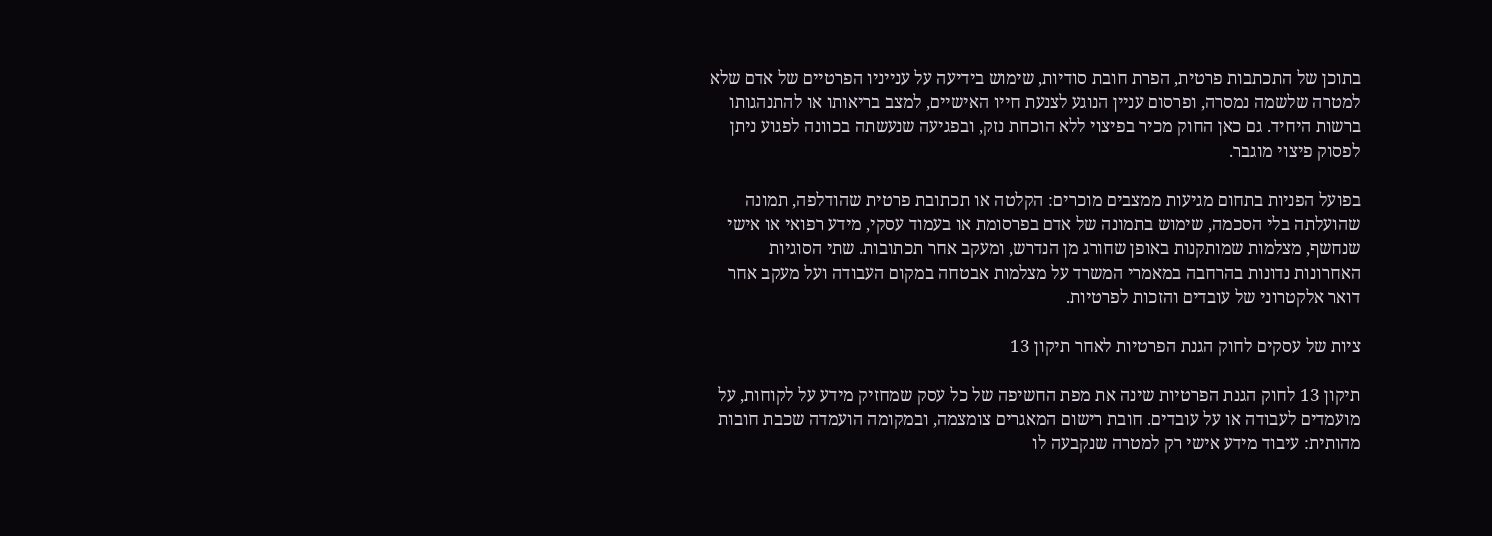בתוכן של התכתבות פרטית, הפרת חובת סודיות, שימוש בידיעה על ענייניו הפרטיים של אדם שלא למטרה שלשמה נמסרה, ופרסום עניין הנוגע לצנעת חייו האישיים, למצב בריאותו או להתנהגותו ברשות היחיד. גם כאן החוק מכיר בפיצוי ללא הוכחת נזק, ובפגיעה שנעשתה בכוונה לפגוע ניתן לפסוק פיצוי מוגבר.

בפועל הפניות בתחום מגיעות ממצבים מוכרים: הקלטה או תכתובת פרטית שהודלפה, תמונה שהועלתה בלי הסכמה, שימוש בתמונה של אדם בפרסומת או בעמוד עסקי, מידע רפואי או אישי שנחשף, מצלמות שמותקנות באופן שחורג מן הנדרש, ומעקב אחר תכתובות. שתי הסוגיות האחרונות נדונות בהרחבה במאמרי המשרד על מצלמות אבטחה במקום העבודה ועל מעקב אחר דואר אלקטרוני של עובדים והזכות לפרטיות.

ציות של עסקים לחוק הגנת הפרטיות לאחר תיקון 13

תיקון 13 לחוק הגנת הפרטיות שינה את מפת החשיפה של כל עסק שמחזיק מידע על לקוחות, על מועמדים לעבודה או על עובדים. חובת רישום המאגרים צומצמה, ובמקומה הועמדה שכבת חובות מהותית: עיבוד מידע אישי רק למטרה שנקבעה לו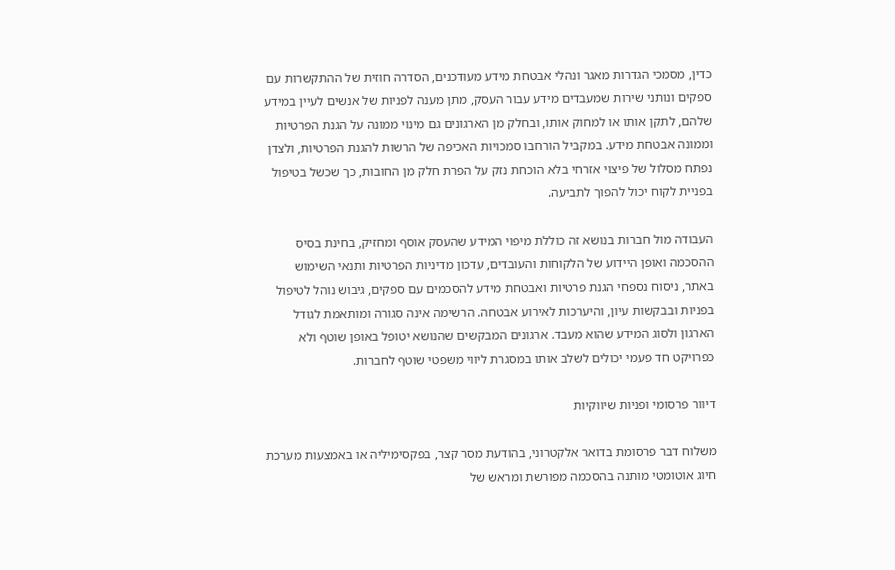כדין, מסמכי הגדרות מאגר ונהלי אבטחת מידע מעודכנים, הסדרה חוזית של ההתקשרות עם ספקים ונותני שירות שמעבדים מידע עבור העסק, מתן מענה לפניות של אנשים לעיין במידע שלהם, לתקן אותו או למחוק אותו, ובחלק מן הארגונים גם מינוי ממונה על הגנת הפרטיות וממונה אבטחת מידע. במקביל הורחבו סמכויות האכיפה של הרשות להגנת הפרטיות, ולצדן נפתח מסלול של פיצוי אזרחי בלא הוכחת נזק על הפרת חלק מן החובות, כך שכשל בטיפול בפניית לקוח יכול להפוך לתביעה.

העבודה מול חברות בנושא זה כוללת מיפוי המידע שהעסק אוסף ומחזיק, בחינת בסיס ההסכמה ואופן היידוע של הלקוחות והעובדים, עדכון מדיניות הפרטיות ותנאי השימוש באתר, ניסוח נספחי הגנת פרטיות ואבטחת מידע להסכמים עם ספקים, גיבוש נוהל לטיפול בפניות ובבקשות עיון, והיערכות לאירוע אבטחה. הרשימה אינה סגורה ומותאמת לגודל הארגון ולסוג המידע שהוא מעבד. ארגונים המבקשים שהנושא יטופל באופן שוטף ולא כפרויקט חד פעמי יכולים לשלב אותו במסגרת ליווי משפטי שוטף לחברות.

דיוור פרסומי ופניות שיווקיות

משלוח דבר פרסומת בדואר אלקטרוני, בהודעת מסר קצר, בפקסימיליה או באמצעות מערכת חיוג אוטומטי מותנה בהסכמה מפורשת ומראש של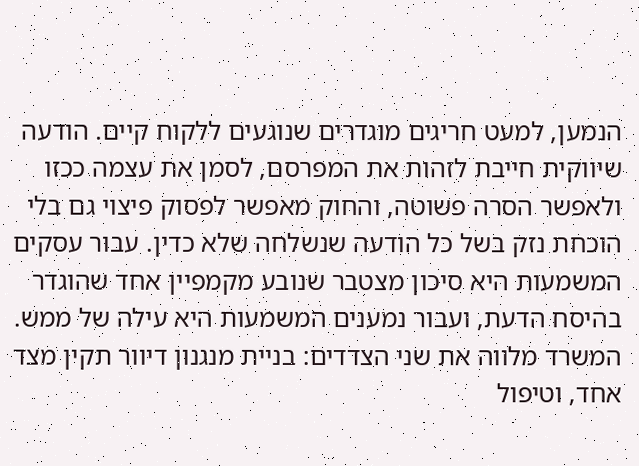הנמען, למעט חריגים מוגדרים שנוגעים ללקוח קיים. הודעה שיווקית חייבת לזהות את המפרסם, לסמן את עצמה ככזו ולאפשר הסרה פשוטה, והחוק מאפשר לפסוק פיצוי גם בלי הוכחת נזק בשל כל הודעה שנשלחה שלא כדין. עבור עסקים המשמעות היא סיכון מצטבר שנובע מקמפיין אחד שהוגדר בהיסח הדעת, ועבור נמענים המשמעות היא עילה של ממש. המשרד מלווה את שני הצדדים: בניית מנגנון דיוור תקין מצד אחד, וטיפול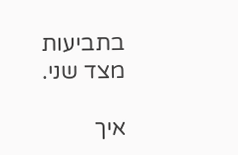בתביעות מצד שני.

איך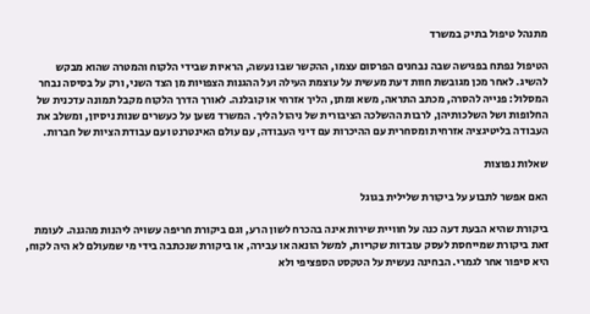מתנהל טיפול בתיק במשרד

הטיפול נפתח בפגישה שבה נבחנים הפרסום עצמו, ההקשר שבו נעשה, הראיות שבידי הלקוח והמטרה שהוא מבקש להשיג. לאחר מכן מגובשת חוות דעת מעשית על עוצמת העילה ועל ההגנות הצפויות מן הצד השני, ורק על בסיסה נבחר המסלול: פנייה להסרה, מכתב התראה, משא ומתן, הליך אזרחי או קובלנה. לאורך הדרך הלקוח מקבל תמונה עדכנית של החלופות ושל השלכותיהן, לרבות ההשלכה הציבורית של ניהול הליך. המשרד נשען על כעשרים שנות ניסיון, ומשלב את העבודה בליטיגציה אזרחית ומסחרית עם ההיכרות עם דיני העבודה, עם עולם האינטרנט ועם עבודת הציות של חברות.

שאלות נפוצות

האם אפשר לתבוע על ביקורת שלילית בגוגל

ביקורת שהיא הבעת דעה כנה על חוויית שירות אינה בהכרח לשון הרע, וגם ביקורת חריפה עשויה ליהנות מהגנה. לעומת זאת ביקורת שמייחסת לעסק עובדות שקריות, למשל הונאה או עבירה, או ביקורת שנכתבה בידי מי שמעולם לא היה לקוח, היא סיפור אחר לגמרי. הבחינה נעשית על הטקסט הספציפי ולא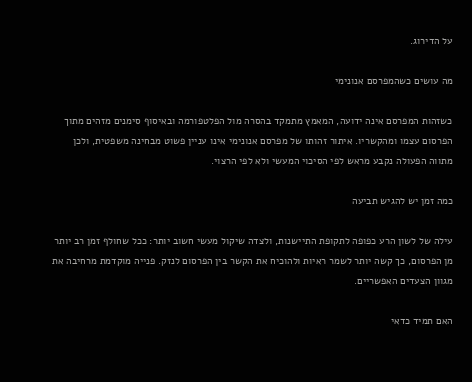על הדירוג.

מה עושים כשהמפרסם אנונימי

כשזהות המפרסם אינה ידועה, המאמץ מתמקד בהסרה מול הפלטפורמה ובאיסוף סימנים מזהים מתוך הפרסום עצמו ומהקשריו. איתור זהותו של מפרסם אנונימי אינו עניין פשוט מבחינה משפטית, ולכן מתווה הפעולה נקבע מראש לפי הסיכוי המעשי ולא לפי הרצוי.

כמה זמן יש להגיש תביעה

עילה של לשון הרע כפופה לתקופת התיישנות, ולצדה שיקול מעשי חשוב יותר: ככל שחולף זמן רב יותר מן הפרסום, כך קשה יותר לשמר ראיות ולהוכיח את הקשר בין הפרסום לנזק. פנייה מוקדמת מרחיבה את מגוון הצעדים האפשריים.

האם תמיד כדאי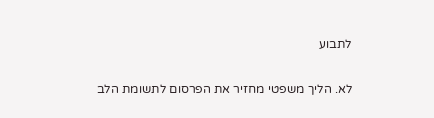לתבוע

לא. הליך משפטי מחזיר את הפרסום לתשומת הלב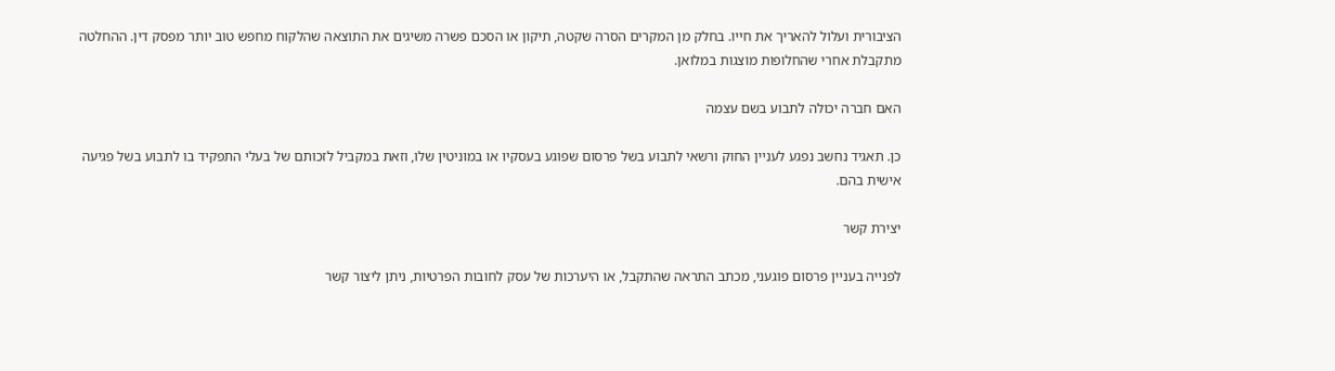הציבורית ועלול להאריך את חייו. בחלק מן המקרים הסרה שקטה, תיקון או הסכם פשרה משיגים את התוצאה שהלקוח מחפש טוב יותר מפסק דין. ההחלטה מתקבלת אחרי שהחלופות מוצגות במלואן.

האם חברה יכולה לתבוע בשם עצמה

כן. תאגיד נחשב נפגע לעניין החוק ורשאי לתבוע בשל פרסום שפוגע בעסקיו או במוניטין שלו, וזאת במקביל לזכותם של בעלי התפקיד בו לתבוע בשל פגיעה אישית בהם.

יצירת קשר

לפנייה בעניין פרסום פוגעני, מכתב התראה שהתקבל, או היערכות של עסק לחובות הפרטיות, ניתן ליצור קשר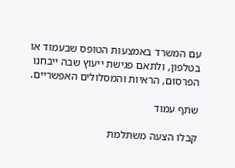עם המשרד באמצעות הטופס שבעמוד או בטלפון, ולתאם פגישת ייעוץ שבה ייבחנו הפרסום, הראיות והמסלולים האפשריים.

שתף עמוד

קבלו הצעה משתלמת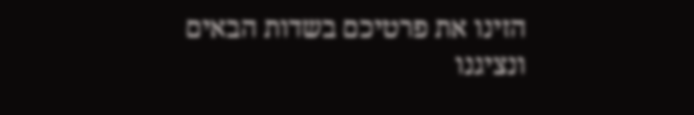הזינו את פרטיכם בשדות הבאים
ונציגנו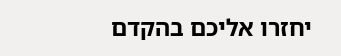יחזרו אליכם בהקדם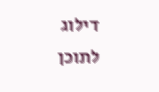דילוג לתוכן